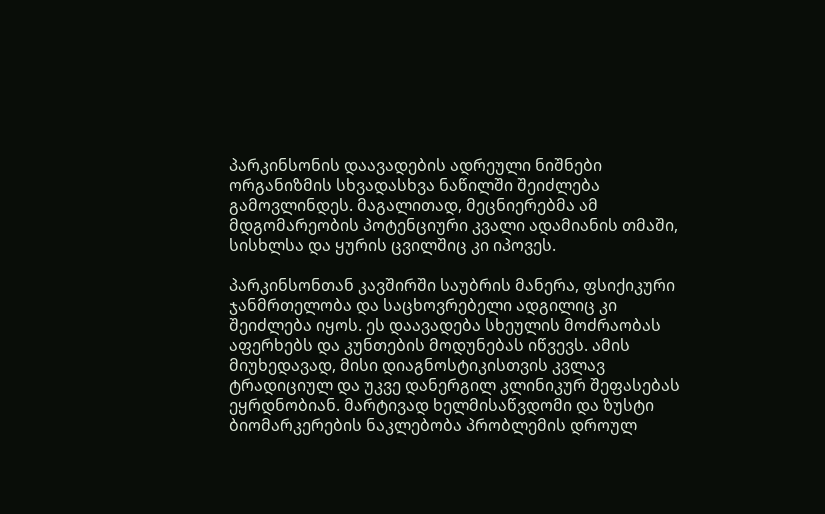პარკინსონის დაავადების ადრეული ნიშნები ორგანიზმის სხვადასხვა ნაწილში შეიძლება გამოვლინდეს. მაგალითად, მეცნიერებმა ამ მდგომარეობის პოტენციური კვალი ადამიანის თმაში, სისხლსა და ყურის ცვილშიც კი იპოვეს.

პარკინსონთან კავშირში საუბრის მანერა, ფსიქიკური ჯანმრთელობა და საცხოვრებელი ადგილიც კი შეიძლება იყოს. ეს დაავადება სხეულის მოძრაობას აფერხებს და კუნთების მოდუნებას იწვევს. ამის მიუხედავად, მისი დიაგნოსტიკისთვის კვლავ ტრადიციულ და უკვე დანერგილ კლინიკურ შეფასებას ეყრდნობიან. მარტივად ხელმისაწვდომი და ზუსტი ბიომარკერების ნაკლებობა პრობლემის დროულ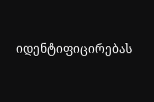იდენტიფიცირებას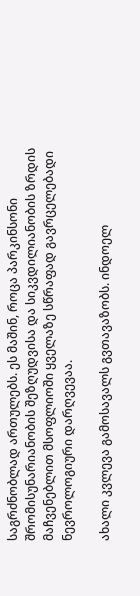საგრძნობლად ართულებს. ეს მაშინ, როცა პარკინსონი შრომისუნარიანობის შეზღუდვისა და სიკვდილიანობის ზრდის მაჩვენებლით მსოფლიოში ყველაზე სწრაფად გავრცელებადი ნევროლოგიური დარღვევაა.

ახალი კვლევა გამოსავალს გვთავაზობს. ინდოელ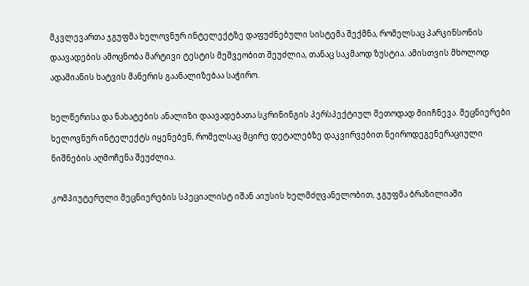მკვლევართა ჯგუფმა ხელოვნურ ინტელექტზე დაფუძნებული სისტემა შექმნა, რომელსაც პარკინსონის დაავადების ამოცნობა მარტივი ტესტის მეშვეობით შეუძლია, თანაც საკმაოდ ზუსტია. ამისთვის მხოლოდ ადამიანის ხატვის მანერის გაანალიზებაა საჭირო.

ხელწერისა და ნახატების ანალიზი დაავადებათა სკრინინგის პერსპექტიულ მეთოდად მიიჩნევა. მეცნიერები ხელოვნურ ინტელექტს იყენებენ, რომელსაც მცირე დეტალებზე დაკვირვებით ნეიროდეგენერაციული ნიშნების აღმოჩენა შეუძლია.

კომპიუტერული მეცნიერების სპეციალისტ იშან აიუსის ხელმძღვანელობით, ჯგუფმა ბრაზილიაში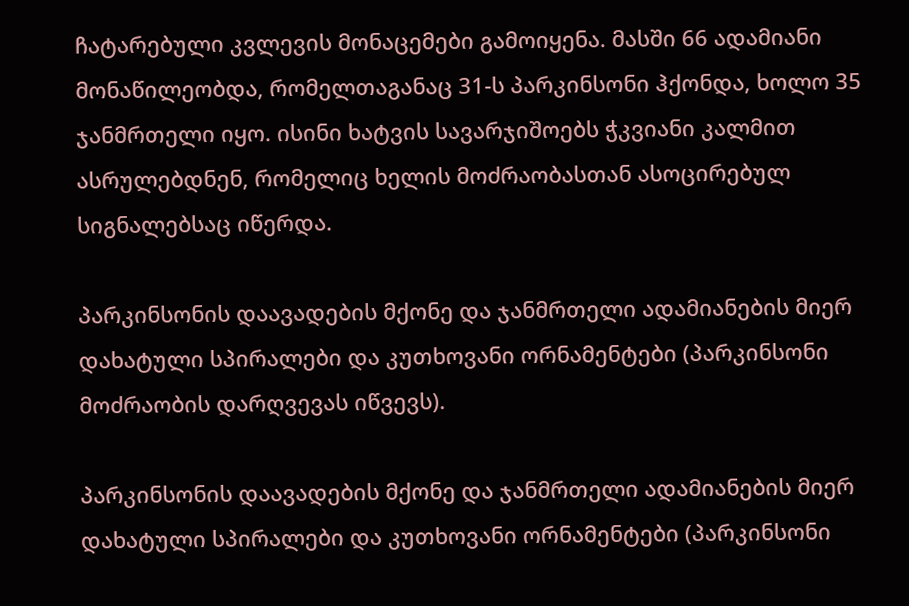ჩატარებული კვლევის მონაცემები გამოიყენა. მასში 66 ადამიანი მონაწილეობდა, რომელთაგანაც 31-ს პარკინსონი ჰქონდა, ხოლო 35 ჯანმრთელი იყო. ისინი ხატვის სავარჯიშოებს ჭკვიანი კალმით ასრულებდნენ, რომელიც ხელის მოძრაობასთან ასოცირებულ სიგნალებსაც იწერდა.

პარკინსონის დაავადების მქონე და ჯანმრთელი ადამიანების მიერ დახატული სპირალები და კუთხოვანი ორნამენტები (პარკინსონი მოძრაობის დარღვევას იწვევს).

პარკინსონის დაავადების მქონე და ჯანმრთელი ადამიანების მიერ დახატული სპირალები და კუთხოვანი ორნამენტები (პარკინსონი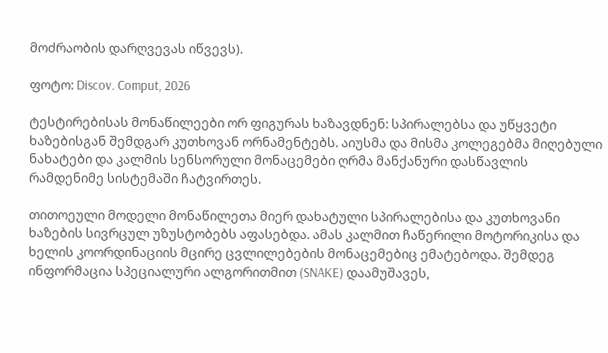მოძრაობის დარღვევას იწვევს).

ფოტო: Discov. Comput, 2026

ტესტირებისას მონაწილეები ორ ფიგურას ხაზავდნენ: სპირალებსა და უწყვეტი ხაზებისგან შემდგარ კუთხოვან ორნამენტებს. აიუსმა და მისმა კოლეგებმა მიღებული ნახატები და კალმის სენსორული მონაცემები ღრმა მანქანური დასწავლის რამდენიმე სისტემაში ჩატვირთეს.

თითოეული მოდელი მონაწილეთა მიერ დახატული სპირალებისა და კუთხოვანი ხაზების სივრცულ უზუსტობებს აფასებდა. ამას კალმით ჩაწერილი მოტორიკისა და ხელის კოორდინაციის მცირე ცვლილებების მონაცემებიც ემატებოდა. შემდეგ ინფორმაცია სპეციალური ალგორითმით (SNAKE) დაამუშავეს,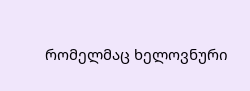რომელმაც ხელოვნური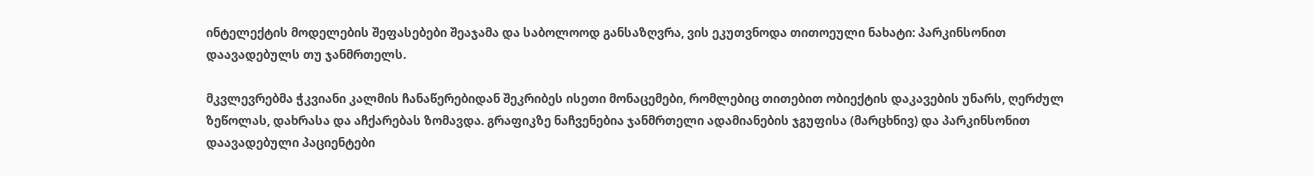ინტელექტის მოდელების შეფასებები შეაჯამა და საბოლოოდ განსაზღვრა, ვის ეკუთვნოდა თითოეული ნახატი: პარკინსონით დაავადებულს თუ ჯანმრთელს.

მკვლევრებმა ჭკვიანი კალმის ჩანაწერებიდან შეკრიბეს ისეთი მონაცემები, რომლებიც თითებით ობიექტის დაკავების უნარს, ღერძულ ზეწოლას, დახრასა და აჩქარებას ზომავდა. გრაფიკზე ნაჩვენებია ჯანმრთელი ადამიანების ჯგუფისა (მარცხნივ) და პარკინსონით დაავადებული პაციენტები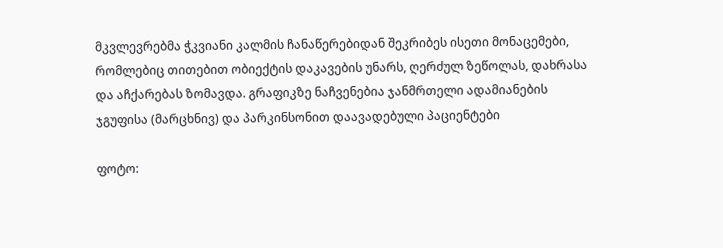მკვლევრებმა ჭკვიანი კალმის ჩანაწერებიდან შეკრიბეს ისეთი მონაცემები, რომლებიც თითებით ობიექტის დაკავების უნარს, ღერძულ ზეწოლას, დახრასა და აჩქარებას ზომავდა. გრაფიკზე ნაჩვენებია ჯანმრთელი ადამიანების ჯგუფისა (მარცხნივ) და პარკინსონით დაავადებული პაციენტები

ფოტო: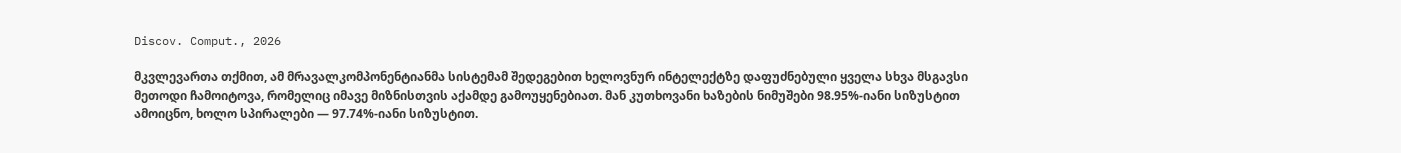Discov. Comput., 2026

მკვლევართა თქმით, ამ მრავალკომპონენტიანმა სისტემამ შედეგებით ხელოვნურ ინტელექტზე დაფუძნებული ყველა სხვა მსგავსი მეთოდი ჩამოიტოვა, რომელიც იმავე მიზნისთვის აქამდე გამოუყენებიათ. მან კუთხოვანი ხაზების ნიმუშები 98.95%-იანი სიზუსტით ამოიცნო, ხოლო სპირალები — 97.74%-იანი სიზუსტით.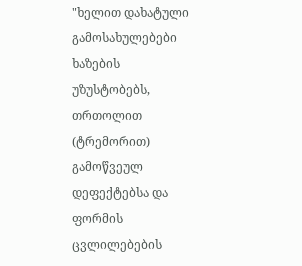"ხელით დახატული გამოსახულებები ხაზების უზუსტობებს, თრთოლით (ტრემორით) გამოწვეულ დეფექტებსა და ფორმის ცვლილებების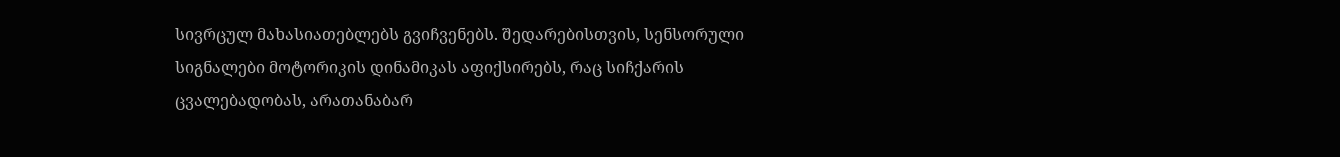სივრცულ მახასიათებლებს გვიჩვენებს. შედარებისთვის, სენსორული სიგნალები მოტორიკის დინამიკას აფიქსირებს, რაც სიჩქარის ცვალებადობას, არათანაბარ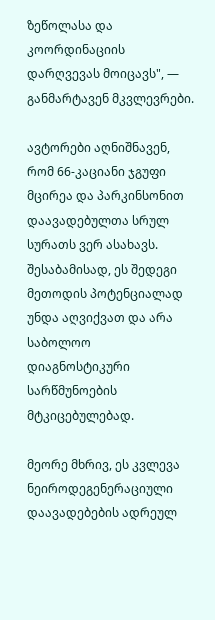ზეწოლასა და კოორდინაციის დარღვევას მოიცავს", — განმარტავენ მკვლევრები.

ავტორები აღნიშნავენ, რომ 66-კაციანი ჯგუფი მცირეა და პარკინსონით დაავადებულთა სრულ სურათს ვერ ასახავს. შესაბამისად, ეს შედეგი მეთოდის პოტენციალად უნდა აღვიქვათ და არა საბოლოო დიაგნოსტიკური სარწმუნოების მტკიცებულებად.

მეორე მხრივ, ეს კვლევა ნეიროდეგენერაციული დაავადებების ადრეულ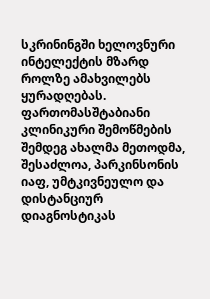სკრინინგში ხელოვნური ინტელექტის მზარდ როლზე ამახვილებს ყურადღებას. ფართომასშტაბიანი კლინიკური შემოწმების შემდეგ ახალმა მეთოდმა, შესაძლოა, პარკინსონის იაფ, უმტკივნეულო და დისტანციურ დიაგნოსტიკას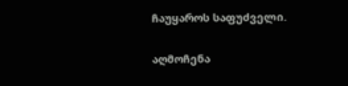ჩაუყაროს საფუძველი.

აღმოჩენა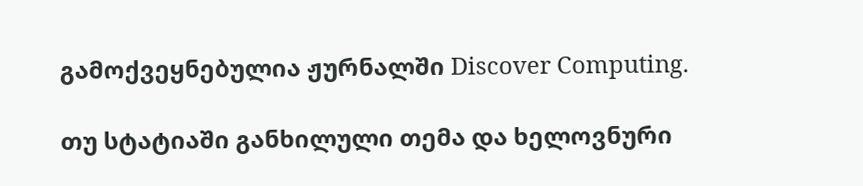გამოქვეყნებულია ჟურნალში Discover Computing.

თუ სტატიაში განხილული თემა და ხელოვნური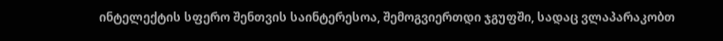ინტელექტის სფერო შენთვის საინტერესოა, შემოგვიერთდი ჯგუფში, სადაც ვლაპარაკობთ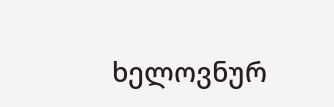ხელოვნურ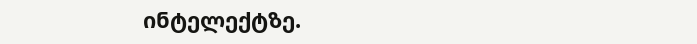ინტელექტზე.